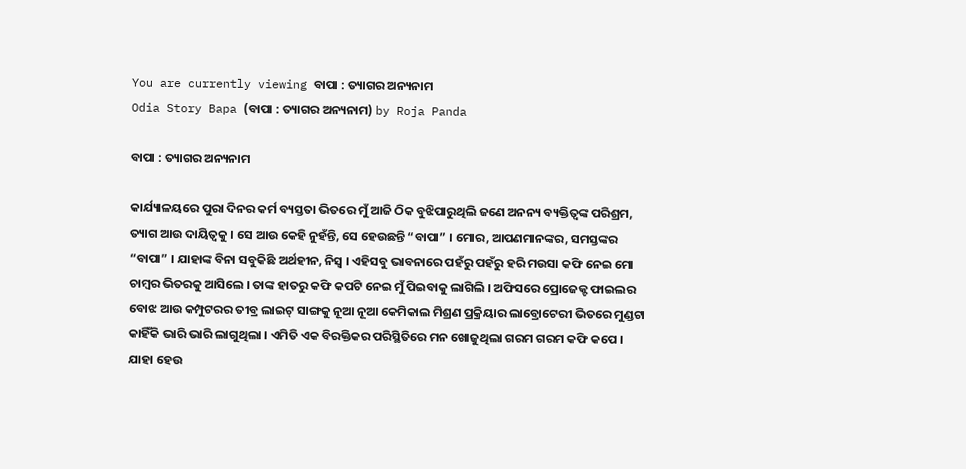You are currently viewing ବାପା : ତ୍ୟାଗର ଅନ୍ୟନାମ
Odia Story Bapa (ବାପା : ତ୍ୟାଗର ଅନ୍ୟନାମ) by Roja Panda

ବାପା : ତ୍ୟାଗର ଅନ୍ୟନାମ

କାର୍ଯ୍ୟାଳୟରେ ପୁରା ଦିନର କର୍ମ ବ୍ୟସ୍ତତା ଭିତରେ ମୁଁ ଆଜି ଠିକ ବୁଝିପାରୁଥିଲି ଜଣେ ଅନନ୍ୟ ବ୍ୟକ୍ତିତ୍ୱଙ୍କ ପରିଶ୍ରମ, ତ୍ୟାଗ ଆଉ ଦାୟିତ୍ୱକୁ । ସେ ଆଉ କେହି ନୁହଁନ୍ତି, ସେ ହେଉଛନ୍ତି “ବାପା” । ମୋର, ଆପଣମାନଙ୍କର, ସମସ୍ତଙ୍କର “ବାପା” । ଯାହାଙ୍କ ବିନା ସବୁକିଛି ଅର୍ଥହୀନ, ନିସ୍ୱ । ଏହିସବୁ ଭାବନାରେ ପହଁରୁ ପହଁରୁ ହରି ମଉସା କଫି ନେଇ ମୋ ଚାମ୍ବର ଭିତରକୁ ଆସିଲେ । ତାଙ୍କ ହାତରୁ କଫି କପଟି ନେଇ ମୁଁ ପିଇବାକୁ ଲାଗିଲି । ଅଫିସରେ ପ୍ରୋଜେକ୍ଟ ଫାଇଲର ବୋଝ ଆଉ କମ୍ପୁଟରର ତୀବ୍ର ଲାଇଟ୍ ସାଙ୍ଗକୁ ନୂଆ ନୂଆ କେମିକାଲ ମିଶ୍ରଣ ପ୍ରକ୍ରିୟାର ଲାବ୍ରୋଟେରୀ ଭିତରେ ମୁଣ୍ଡଟା କାହିଁକି ଭାରି ଭାରି ଲାଗୁଥିଲା । ଏମିତି ଏକ ବିରକ୍ତିକର ପରିସ୍ଥିତିରେ ମନ ଖୋଜୁଥିଲା ଗରମ ଗରମ କଫି କପେ । ଯାହା ହେଉ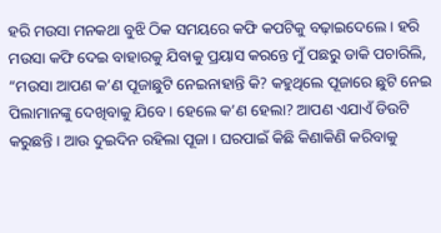ହରି ମଉସା ମନକଥା ବୁଝି ଠିକ ସମୟରେ କଫି କପଟିକୁ ବଢ଼ାଇଦେଲେ । ହରି ମଉସା କଫି ଦେଇ ବାହାରକୁ ଯିବାକୁ ପ୍ରୟାସ କରନ୍ତେ ମୁଁ ପଛରୁ ଡାକି ପଚାରିଲି, “ମଉସା ଆପଣ କ’ଣ ପୂଜାଛୁଟି ନେଇନାହାନ୍ତି କି? କହୁଥିଲେ ପୂଜାରେ ଛୁଟି ନେଇ ପିଲାମାନଙ୍କୁ ଦେଖିବାକୁ ଯିବେ । ହେଲେ କ’ଣ ହେଲା? ଆପଣ ଏଯାଏଁ ଡିଉଟି କରୁଛନ୍ତି । ଆଉ ଦୁଇଦିନ ରହିଲା ପୂଜା । ଘରପାଇଁ କିଛି କିଣାକିଣି କରିବାକୁ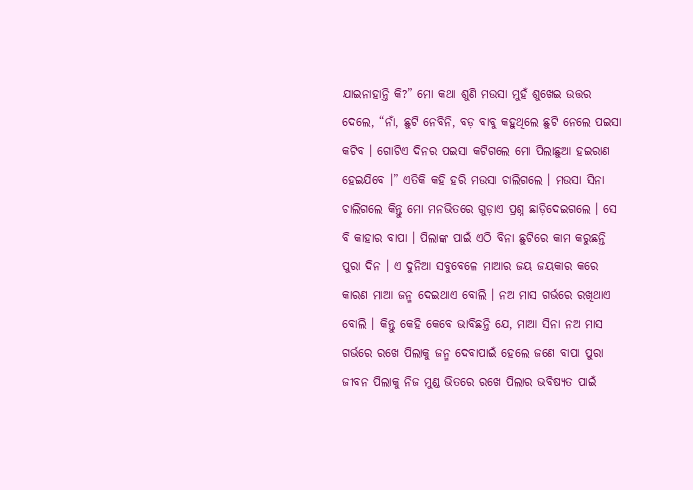ଯାଇନାହାନ୍ତି କି?” ମୋ କଥା ଶୁଣି ମଉସା ମୁହଁ ଶୁଖେଇ ଉତ୍ତର ଦେଲେ, “ନାଁ, ଛୁଟି ନେବିନି, ବଡ଼ ବାବୁ କହୁଥିଲେ ଛୁଟି ନେଲେ ପଇସା କଟିବ । ଗୋଟିଏ ଦିନର ପଇସା କଟିଗଲେ ମୋ ପିଲାଛୁଆ ହଇରାଣ ହେଇଯିବେ ।” ଏତିକି କହି ହରି ମଉସା ଚାଲିଗଲେ । ମଉସା ସିନା ଚାଲିଗଲେ କିନ୍ତୁ ମୋ ମନଭିତରେ ଗୁଡ଼ାଏ ପ୍ରଶ୍ନ ଛାଡ଼ିଦେଇଗଲେ । ସେ ବି କାହାର ବାପା । ପିଲାଙ୍କ ପାଇଁ ଏଠି ବିନା ଛୁଟିରେ କାମ କରୁଛନ୍ତି ପୁରା ଦିନ । ଏ ଦୁନିଆ ସବୁବେଳେ ମାଆର ଜୟ ଜୟକାର କରେ କାରଣ ମାଆ ଜନ୍ମ ଦେଇଥାଏ ବୋଲି । ନଅ ମାସ ଗର୍ଭରେ ରଖିଥାଏ ବୋଲି । କିନ୍ତୁ କେହି କେବେ ଭାବିଛନ୍ତି ଯେ, ମାଆ ସିନା ନଅ ମାସ ଗର୍ଭରେ ରଖେ ପିଲାକୁ ଜନ୍ମ ଦେବାପାଇଁ ହେଲେ ଜଣେ ବାପା ପୁରା ଜୀବନ ପିଲାକୁ ନିଜ ମୁଣ୍ଡ ଭିତରେ ରଖେ ପିଲାର ଭବିଷ୍ୟତ ପାଇଁ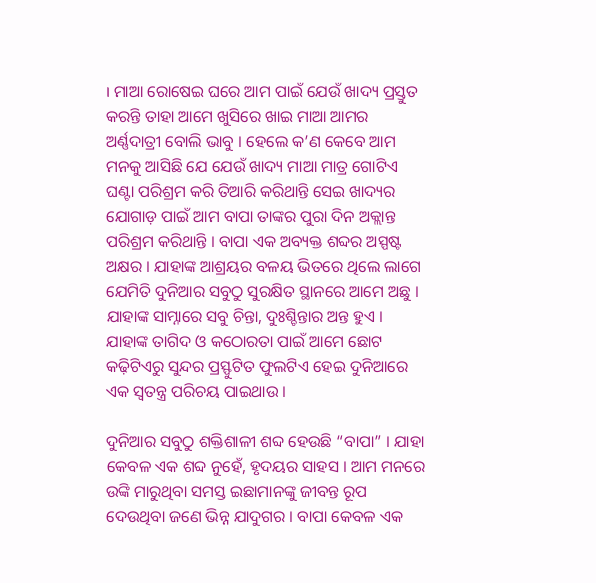। ମାଆ ରୋଷେଇ ଘରେ ଆମ ପାଇଁ ଯେଉଁ ଖାଦ୍ୟ ପ୍ରସ୍ତୁତ କରନ୍ତି ତାହା ଆମେ ଖୁସିରେ ଖାଇ ମାଆ ଆମର ଅର୍ଣ୍ଣଦାତ୍ରୀ ବୋଲି ଭାବୁ । ହେଲେ କ’ଣ କେବେ ଆମ ମନକୁ ଆସିଛି ଯେ ଯେଉଁ ଖାଦ୍ୟ ମାଆ ମାତ୍ର ଗୋଟିଏ ଘଣ୍ଟା ପରିଶ୍ରମ କରି ତିଆରି କରିଥାନ୍ତି ସେଇ ଖାଦ୍ୟର ଯୋଗାଡ଼ ପାଇଁ ଆମ ବାପା ତାଙ୍କର ପୁରା ଦିନ ଅକ୍ଲାନ୍ତ ପରିଶ୍ରମ କରିଥାନ୍ତି । ବାପା ଏକ ଅବ୍ୟକ୍ତ ଶବ୍ଦର ଅସ୍ପଷ୍ଟ ଅକ୍ଷର । ଯାହାଙ୍କ ଆଶ୍ରୟର ବଳୟ ଭିତରେ ଥିଲେ ଲାଗେ ଯେମିତି ଦୁନିଆର ସବୁଠୁ ସୁରକ୍ଷିତ ସ୍ଥାନରେ ଆମେ ଅଛୁ । ଯାହାଙ୍କ ସାମ୍ନାରେ ସବୁ ଚିନ୍ତା, ଦୁଃଶ୍ଚିନ୍ତାର ଅନ୍ତ ହୁଏ । ଯାହାଙ୍କ ତାଗିଦ ଓ କଠୋରତା ପାଇଁ ଆମେ ଛୋଟ କଢ଼ିଟିଏରୁ ସୁନ୍ଦର ପ୍ରସ୍ଫୁଟିତ ଫୁଲଟିଏ ହେଇ ଦୁନିଆରେ ଏକ ସ୍ୱତନ୍ତ୍ର ପରିଚୟ ପାଇଥାଉ ।

ଦୁନିଆର ସବୁଠୁ ଶକ୍ତିଶାଳୀ ଶବ୍ଦ ହେଉଛି “ବାପା” । ଯାହା କେବଳ ଏକ ଶବ୍ଦ ନୁହେଁ, ହୃଦୟର ସାହସ । ଆମ ମନରେ ଉଙ୍କି ମାରୁଥିବା ସମସ୍ତ ଇଛାମାନଙ୍କୁ ଜୀବନ୍ତ ରୂପ ଦେଉଥିବା ଜଣେ ଭିନ୍ନ ଯାଦୁଗର । ବାପା କେବଳ ଏକ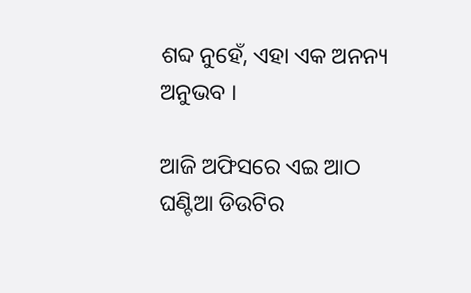ଶବ୍ଦ ନୁହେଁ, ଏହା ଏକ ଅନନ୍ୟ ଅନୁଭବ ।

ଆଜି ଅଫିସରେ ଏଇ ଆଠ ଘଣ୍ଟିଆ ଡିଉଟିର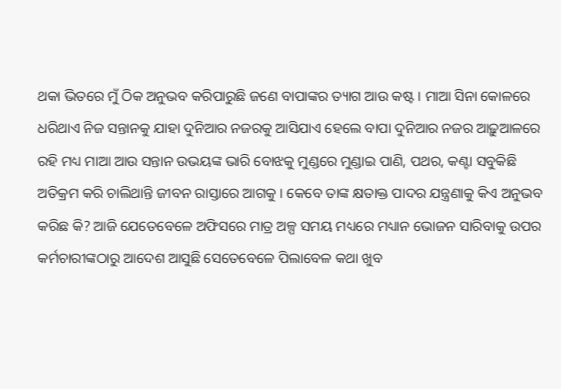ଥକା ଭିତରେ ମୁଁ ଠିକ ଅନୁଭବ କରିପାରୁଛି ଜଣେ ବାପାଙ୍କର ତ୍ୟାଗ ଆଉ କଷ୍ଟ । ମାଆ ସିନା କୋଳରେ ଧରିଥାଏ ନିଜ ସନ୍ତାନକୁ ଯାହା ଦୁନିଆର ନଜରକୁ ଆସିଯାଏ ହେଲେ ବାପା ଦୁନିଆର ନଜର ଆଢ଼ୁଆଳରେ ରହି ମଧ୍ୟ ମାଆ ଆଉ ସନ୍ତାନ ଉଭୟଙ୍କ ଭାରି ବୋଝକୁ ମୁଣ୍ଡରେ ମୁଣ୍ଡାଇ ପାଣି, ପଥର, କଣ୍ଟା ସବୁକିଛି ଅତିକ୍ରମ କରି ଚାଲିଥାନ୍ତି ଜୀବନ ରାସ୍ତାରେ ଆଗକୁ । କେବେ ତାଙ୍କ କ୍ଷତାକ୍ତ ପାଦର ଯନ୍ତ୍ରଣାକୁ କିଏ ଅନୁଭବ କରିଛ କି? ଆଜି ଯେତେବେଳେ ଅଫିସରେ ମାତ୍ର ଅଳ୍ପ ସମୟ ମଧ୍ୟରେ ମଧ୍ୟାନ ଭୋଜନ ସାରିବାକୁ ଉପର କର୍ମଚାରୀଙ୍କଠାରୁ ଆଦେଶ ଆସୁଛି ସେତେବେଳେ ପିଲାବେଳ କଥା ଖୁବ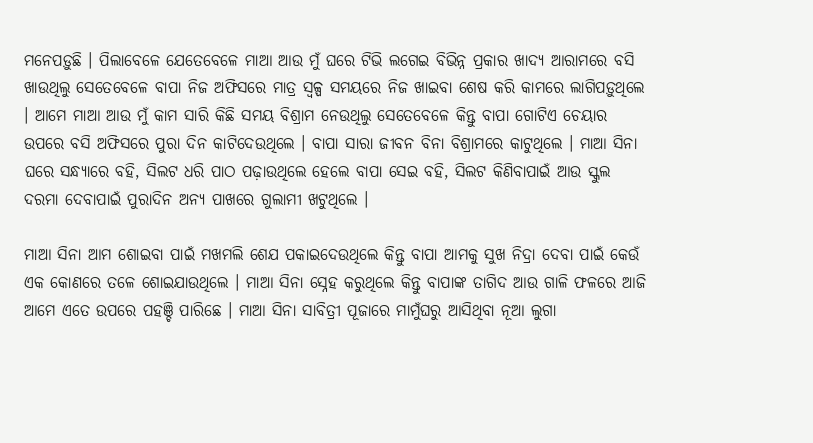ମନେପଡ଼ୁଛି । ପିଲାବେଳେ ଯେତେବେଳେ ମାଆ ଆଉ ମୁଁ ଘରେ ଟିଭି ଲଗେଇ ବିଭିନ୍ନ ପ୍ରକାର ଖାଦ୍ୟ ଆରାମରେ ବସି ଖାଉଥିଲୁ ସେତେବେଳେ ବାପା ନିଜ ଅଫିସରେ ମାତ୍ର ସ୍ୱଳ୍ପ ସମୟରେ ନିଜ ଖାଇବା ଶେଷ କରି କାମରେ ଲାଗିପଡ଼ୁଥିଲେ । ଆମେ ମାଆ ଆଉ ମୁଁ କାମ ସାରି କିଛି ସମୟ ବିଶ୍ରାମ ନେଉଥିଲୁ ସେତେବେଳେ କିନ୍ତୁ ବାପା ଗୋଟିଏ ଚେୟାର ଉପରେ ବସି ଅଫିସରେ ପୁରା ଦିନ କାଟିଦେଉଥିଲେ । ବାପା ସାରା ଜୀବନ ବିନା ବିଶ୍ରାମରେ କାଟୁଥିଲେ । ମାଆ ସିନା ଘରେ ସନ୍ଧ୍ୟାରେ ବହି, ସିଲଟ ଧରି ପାଠ ପଢ଼ାଉଥିଲେ ହେଲେ ବାପା ସେଇ ବହି, ସିଲଟ କିଣିବାପାଇଁ ଆଉ ସ୍କୁଲ ଦରମା ଦେବାପାଇଁ ପୁରାଦିନ ଅନ୍ୟ ପାଖରେ ଗୁଲାମୀ ଖଟୁଥିଲେ ।

ମାଆ ସିନା ଆମ ଶୋଇବା ପାଇଁ ମଖମଲି ଶେଯ ପକାଇଦେଉଥିଲେ କିନ୍ତୁ ବାପା ଆମକୁ ସୁଖ ନିଦ୍ରା ଦେବା ପାଇଁ କେଉଁ ଏକ କୋଣରେ ତଳେ ଶୋଇଯାଉଥିଲେ । ମାଆ ସିନା ସ୍ନେହ କରୁଥିଲେ କିନ୍ତୁ ବାପାଙ୍କ ତାଗିଦ ଆଉ ଗାଳି ଫଳରେ ଆଜି ଆମେ ଏତେ ଉପରେ ପହଞ୍ଚି ପାରିଛେ । ମାଆ ସିନା ସାବିତ୍ରୀ ପୂଜାରେ ମାମୁଁଘରୁ ଆସିଥିବା ନୂଆ ଲୁଗା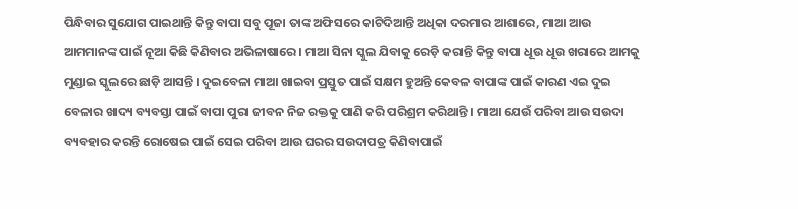ପିନ୍ଧିବାର ସୁଯୋଗ ପାଇଥାନ୍ତି କିନ୍ତୁ ବାପା ସବୁ ପୂଜା ତାଙ୍କ ଅଫିସରେ କାଟିଦିଆନ୍ତି ଅଧିକା ଦରମାର ଆଶାରେ, ମାଆ ଆଉ ଆମମାନଙ୍କ ପାଇଁ ନୂଆ କିଛି କିଣିବାର ଅଭିଳାଷାରେ । ମାଆ ସିନା ସ୍କୁଲ ଯିବାକୁ ରେଡ଼ି କରାନ୍ତି କିନ୍ତୁ ବାପା ଧୂଉ ଧୂଉ ଖରାରେ ଆମକୁ ମୁଣ୍ଡାଇ ସ୍କୁଲରେ ଛାଡ଼ି ଆସନ୍ତି । ଦୁଇବେଳା ମାଆ ଖାଇବା ପ୍ରସ୍ତୁତ ପାଇଁ ସକ୍ଷମ ହୁଅନ୍ତି କେବଳ ବାପାଙ୍କ ପାଇଁ କାରଣ ଏଇ ଦୁଇ ବେଳାର ଖାଦ୍ୟ ବ୍ୟବସ୍ତା ପାଇଁ ବାପା ପୁରା ଜୀବନ ନିଜ ରକ୍ତକୁ ପାଣି କରି ପରିଶ୍ରମ କରିଥାନ୍ତି । ମାଆ ଯେଉଁ ପରିବା ଆଉ ସଉଦା ବ୍ୟବହାର କରନ୍ତି ରୋଷେଇ ପାଇଁ ସେଇ ପରିବା ଆଉ ଘରର ସଉଦାପତ୍ର କିଣିବାପାଇଁ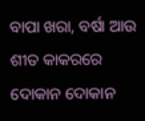ବାପା ଖରା, ବର୍ଷା ଆଉ ଶୀତ କାକରରେ ଦୋକାନ ଦୋକାନ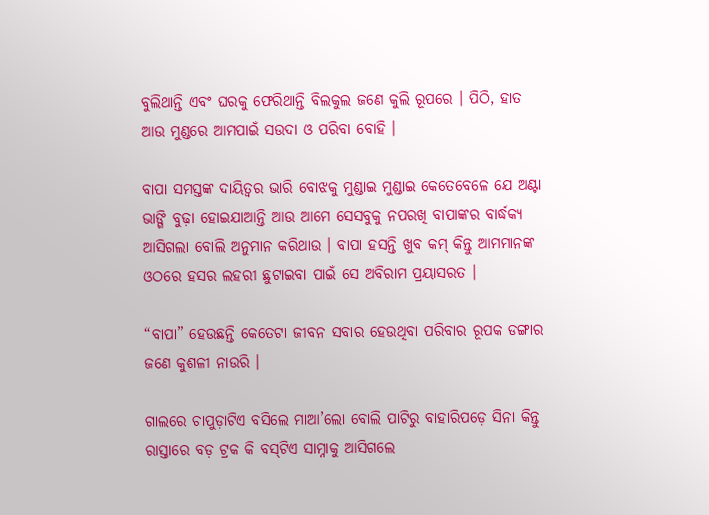ବୁଲିଥାନ୍ତି ଏବଂ ଘରକୁ ଫେରିଥାନ୍ତି ବିଲକୁଲ ଜଣେ କୁଲି ରୂପରେ । ପିଠି, ହାତ ଆଉ ମୁଣ୍ଡରେ ଆମପାଇଁ ସଉଦା ଓ ପରିବା ବୋହି ।

ବାପା ସମସ୍ତଙ୍କ ଦାୟିତ୍ୱର ଭାରି ବୋଝକୁ ମୁଣ୍ଡାଇ ମୁଣ୍ଡାଇ କେତେବେଳେ ଯେ ଅଣ୍ଟା ଭାଙ୍ଗି ବୁଢ଼ା ହୋଇଯାଆନ୍ତି ଆଉ ଆମେ ସେସବୁକୁ ନପରଖି ବାପାଙ୍କର ବାର୍ଦ୍ଧକ୍ୟ ଆସିଗଲା ବୋଲି ଅନୁମାନ କରିଥାଉ । ବାପା ହସନ୍ତି ଖୁବ କମ୍ କିନ୍ତୁ ଆମମାନଙ୍କ ଓଠରେ ହସର ଲହରୀ ଛୁଟାଇବା ପାଇଁ ସେ ଅବିରାମ ପ୍ରୟାସରତ ।

“ବାପା” ହେଉଛନ୍ତି କେତେଟା ଜୀବନ ସବାର ହେଉଥିବା ପରିବାର ରୂପକ ଡଙ୍ଗାର ଜଣେ କୁଶଳୀ ନାଉରି ।

ଗାଲରେ ଚାପୁଡ଼ାଟିଏ ବସିଲେ ମାଆ’ଲୋ ବୋଲି ପାଟିରୁ ବାହାରିପଡ଼େ ସିନା କିନ୍ତୁ ରାସ୍ତାରେ ବଡ଼ ଟ୍ରକ କି ବସ୍‌ଟିଏ ସାମ୍ନାକୁ ଆସିଗଲେ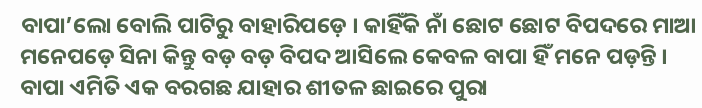ବାପା’ଲୋ ବୋଲି ପାଟିରୁ ବାହାରିପଡ଼େ । କାହିଁକି ନାଁ ଛୋଟ ଛୋଟ ବିପଦରେ ମାଆ ମନେପଡ଼େ ସିନା କିନ୍ତୁ ବଡ଼ ବଡ଼ ବିପଦ ଆସିଲେ କେବଳ ବାପା ହିଁ ମନେ ପଡ଼ନ୍ତି । ବାପା ଏମିତି ଏକ ବରଗଛ ଯାହାର ଶୀତଳ ଛାଇରେ ପୁରା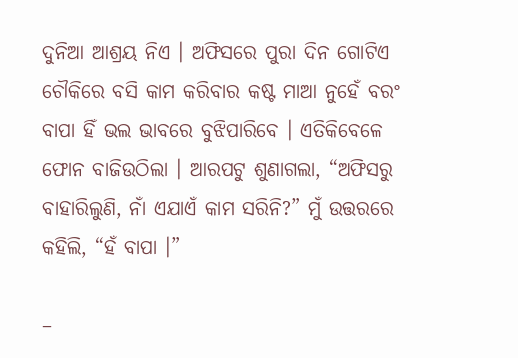ଦୁନିଆ ଆଶ୍ରୟ ନିଏ । ଅଫିସରେ ପୁରା ଦିନ ଗୋଟିଏ ଚୌକିରେ ବସି କାମ କରିବାର କଷ୍ଟ ମାଆ ନୁହେଁ ବରଂ ବାପା ହିଁ ଭଲ ଭାବରେ ବୁଝିପାରିବେ । ଏତିକିବେଳେ ଫୋନ ବାଜିଉଠିଲା । ଆରପଟୁ ଶୁଣାଗଲା, “ଅଫିସରୁ ବାହାରିଲୁଣି, ନାଁ ଏଯାଏଁ କାମ ସରିନି?” ମୁଁ ଉତ୍ତରରେ କହିଲି, “ହଁ ବାପା ।”

–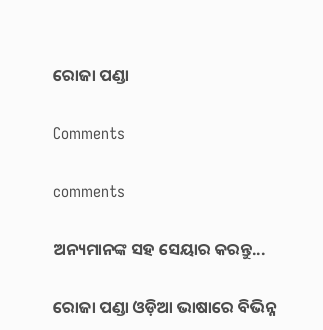ରୋଜା ପଣ୍ଡା

Comments

comments

ଅନ୍ୟମାନଙ୍କ ସହ ସେୟାର କରନ୍ତୁ...

ରୋଜା ପଣ୍ଡା ଓଡ଼ିଆ ଭାଷାରେ ବିଭିନ୍ନ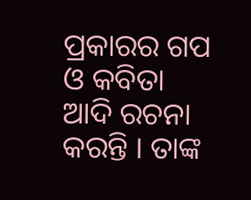ପ୍ରକାରର ଗପ ଓ କବିତା ଆଦି ରଚନା କରନ୍ତି । ତାଙ୍କ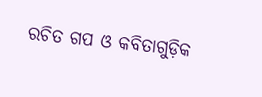ରଚିତ ଗପ ଓ କବିତାଗୁଡ଼ିକ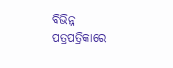ବିଭିନ୍ନ ପତ୍ରପତ୍ରିକାରେ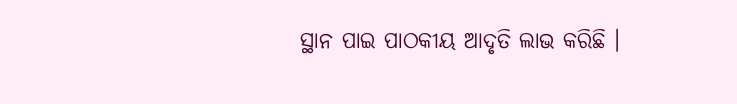ସ୍ଥାନ ପାଇ ପାଠକୀୟ ଆଦୃତି ଲାଭ କରିଛି ।